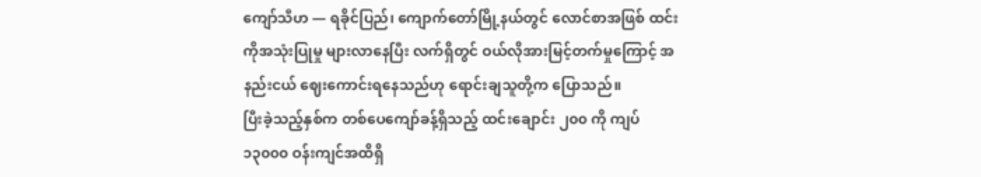ကျော်သီဟ — ရခိုင်ပြည်၊ ကျောက်တော်မြို့နယ်တွင် လောင်စာအဖြစ် ထင်းကိုအသုံးပြုမှု များလာနေပြီး လက်ရှိတွင် ဝယ်လိုအားမြင့်တက်မှုကြောင့် အနည်းငယ် ဈေးကောင်းရနေသည်ဟု ရောင်းချသူတို့က ပြောသည်။
ပြီးခဲ့သည့်နှစ်က တစ်ပေကျော်ခန့်ရှိသည့် ထင်းချောင်း ၂၀၀ ကို ကျပ် ၁၃၀၀၀ ဝန်းကျင်အထိရှိ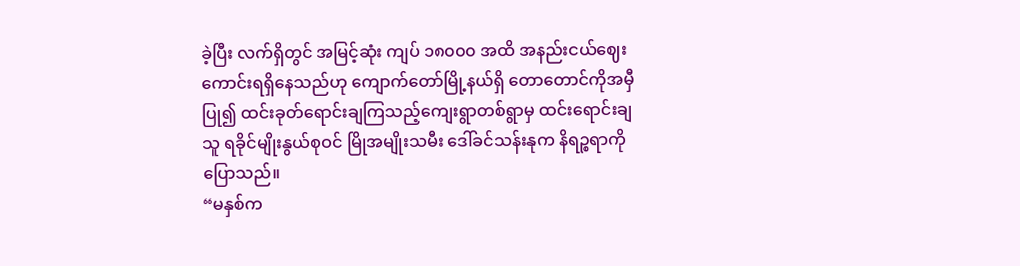ခဲ့ပြီး လက်ရှိတွင် အမြင့်ဆုံး ကျပ် ၁၈၀၀၀ အထိ အနည်းငယ်ဈေးကောင်းရရှိနေသည်ဟု ကျောက်တော်မြို့နယ်ရှိ တောတောင်ကိုအမှီပြု၍ ထင်းခုတ်ရောင်းချကြသည့်ကျေးရွာတစ်ရွာမှ ထင်းရောင်းချသူ ရခိုင်မျိုးနွယ်စုဝင် မြိုအမျိုးသမီး ဒေါ်ခင်သန်းနုက နိရဉ္စရာကို ပြောသည်။
“မနှစ်က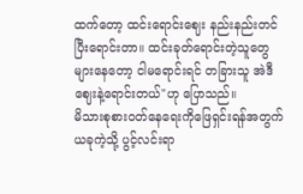ထက်တော့ ထင်းရောင်းဈေး နည်းနည်းတင်ပြီးရောင်းတာ။ ထင်းခုတ်ရောင်းတဲ့သူတွေ များနေတော့ ငါမရောင်းရင် တခြားသူ အဲဒီဈေးနဲ့ရောင်းတယ်"ဟု ပြောသည်။
မိသားစုစားဝတ်နေရေးကိုဖြေရှင်းရန်အတွက် ယခုကဲ့သို့ ပွင့်လင်းရာ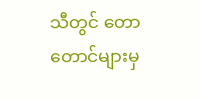သီတွင် တောတောင်များမှ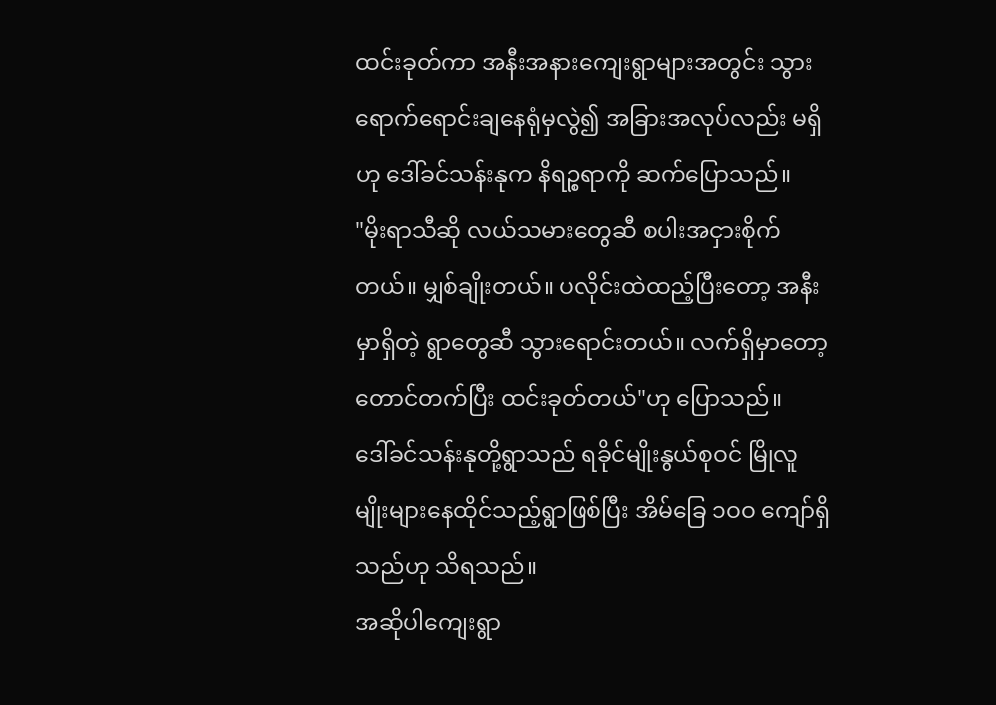ထင်းခုတ်ကာ အနီးအနားကျေးရွာများအတွင်း သွားရောက်ရောင်းချနေရုံမှလွဲ၍ အခြားအလုပ်လည်း မရှိဟု ဒေါ်ခင်သန်းနုက နိရဉ္စရာကို ဆက်ပြောသည်။
"မိုးရာသီဆို လယ်သမားတွေဆီ စပါးအငှားစိုက်တယ်။ မျှစ်ချိုးတယ်။ ပလိုင်းထဲထည့်ပြီးတော့ အနီးမှာရှိတဲ့ ရွာတွေဆီ သွားရောင်းတယ်။ လက်ရှိမှာတော့ တောင်တက်ပြီး ထင်းခုတ်တယ်"ဟု ပြောသည်။
ဒေါ်ခင်သန်းနုတို့ရွာသည် ရခိုင်မျိုးနွယ်စုဝင် မြိုလူမျိုးများနေထိုင်သည့်ရွာဖြစ်ပြီး အိမ်ခြေ ၁ဝဝ ကျော်ရှိသည်ဟု သိရသည်။
အဆိုပါကျေးရွာ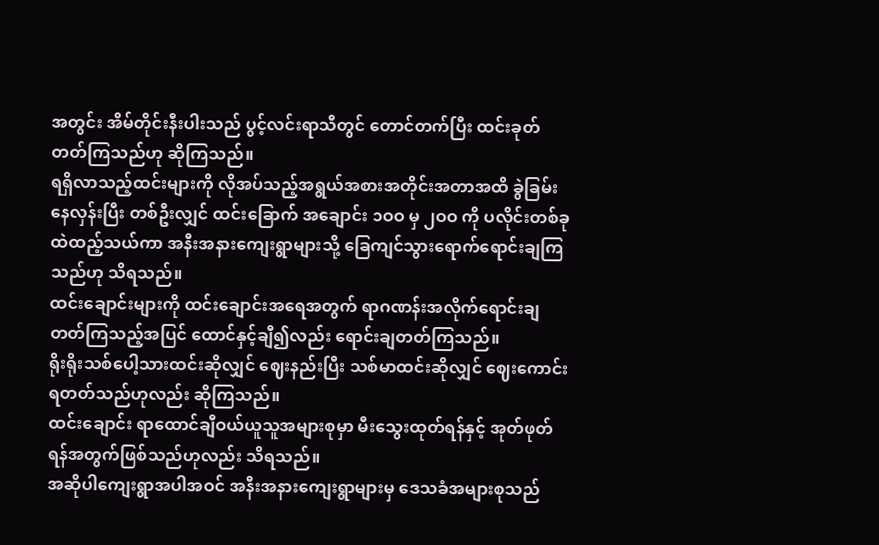အတွင်း အိမ်တိုင်းနီးပါးသည် ပွင့်လင်းရာသီတွင် တောင်တက်ပြီး ထင်းခုတ်တတ်ကြသည်ဟု ဆိုကြသည်။
ရရှိလာသည့်ထင်းများကို လိုအပ်သည့်အရွယ်အစားအတိုင်းအတာအထိ ခွဲခြမ်းနေလှန်းပြီး တစ်ဦးလျှင် ထင်းခြောက် အချောင်း ၁ဝဝ မှ ၂ဝဝ ကို ပလိုင်းတစ်ခုထဲထည့်သယ်ကာ အနီးအနားကျေးရွာများသို့ ခြေကျင်သွားရောက်ရောင်းချကြသည်ဟု သိရသည်။
ထင်းချောင်းများကို ထင်းချောင်းအရေအတွက် ရာဂဏန်းအလိုက်ရောင်းချတတ်ကြသည့်အပြင် ထောင်နှင့်ချီ၍လည်း ရောင်းချတတ်ကြသည်။
ရိုးရိုးသစ်ပေါ့သားထင်းဆိုလျှင် ဈေးနည်းပြီး သစ်မာထင်းဆိုလျှင် ဈေးကောင်းရတတ်သည်ဟုလည်း ဆိုကြသည်။
ထင်းချောင်း ရာထောင်ချီဝယ်ယူသူအများစုမှာ မီးသွေးထုတ်ရန်နှင့် အုတ်ဖုတ်ရန်အတွက်ဖြစ်သည်ဟုလည်း သိရသည်။
အဆိုပါကျေးရွာအပါအဝင် အနီးအနားကျေးရွာများမှ ဒေသခံအများစုသည်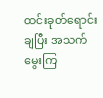ထင်းခုတ်ရောင်းချပြီး အသက်မွေးကြ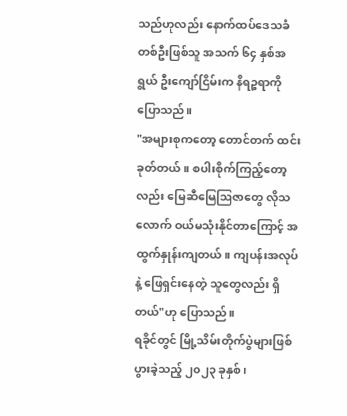သည်ဟုလည်း နောက်ထပ်ဒေသခံတစ်ဦးဖြစ်သူ အသက် ၆၄ နှစ်အရွယ် ဦးကျော်ငြိမ်းက နိရဉ္စရာကို ပြောသည်။
"အများစုကတော့ တောင်တက် ထင်းခုတ်တယ်။ စပါးစိုက်ကြည့်တော့လည်း မြေဆီမြေဩဇာတွေ လိုသလောက် ဝယ်မသုံးနိုင်တာကြောင့် အထွက်နှုန်းကျတယ်။ ကျပန်းအလုပ်နဲ့ ဖြေရှင်းနေတဲ့ သူတွေလည်း ရှိတယ်"ဟု ပြောသည်။
ရခိုင်တွင် မြို့သိမ်းတိုက်ပွဲများဖြစ်ပွားခဲ့သည့် ၂၀၂၃ ခုနှစ်၊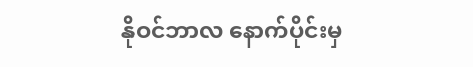နိုဝင်ဘာလ နောက်ပိုင်းမှ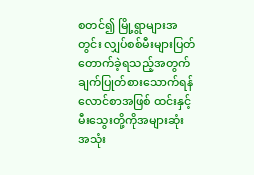စတင်၍ မြို့ရွာများအတွင်း လျှပ်စစ်မီးများပြတ်တောက်ခဲ့ရသည့်အတွက် ချက်ပြုတ်စားသောက်ရန် လောင်စာအဖြစ် ထင်းနှင့် မီးသွေးတို့ကိုအများဆုံး အသုံး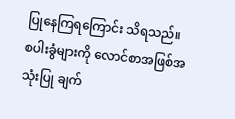ပြုနေကြရကြောင်း သိရသည်။
စပါးခွံများကို လောင်စာအဖြစ်အသုံးပြု ချက်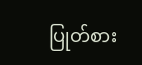ပြုတ်စား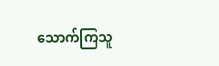သောက်ကြသူ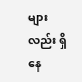များလည်း ရှိနေ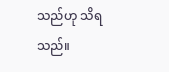သည်ဟု သိရသည်။